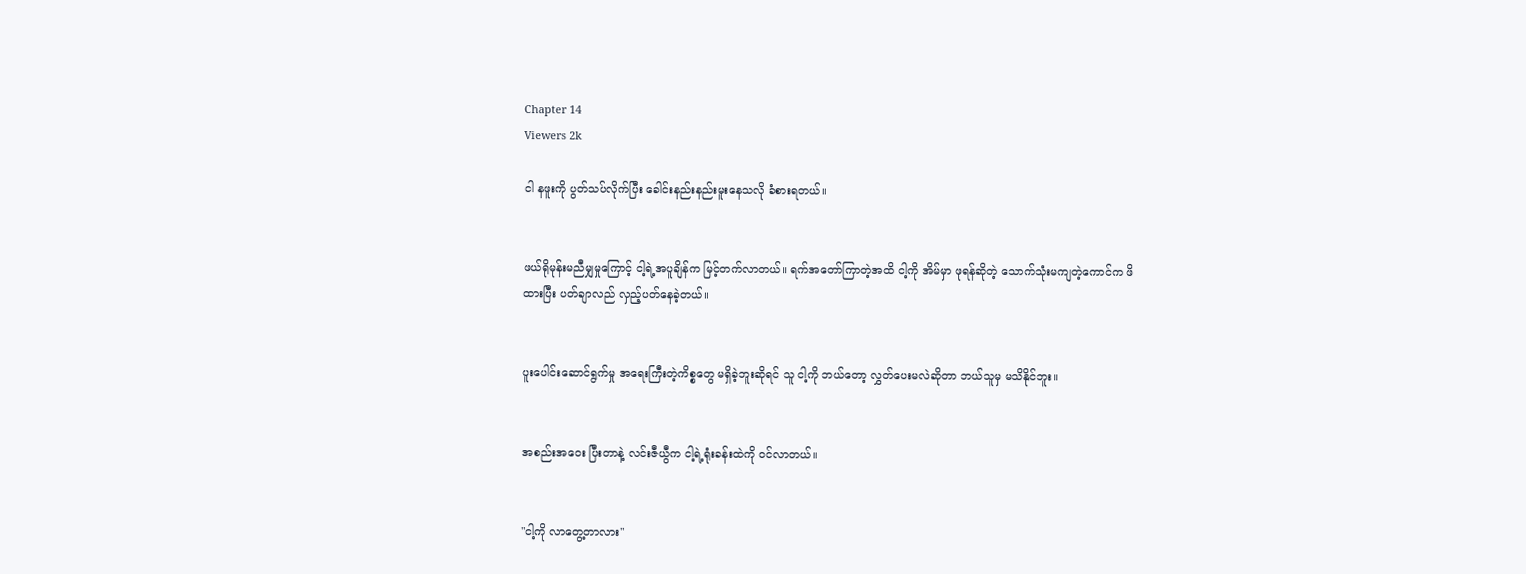Chapter 14
Viewers 2k

ငါ နဖူးကို ပွတ်သပ်လိုက်ပြီး ခေါင်းနည်းနည်းမူးနေသလို ခံစားရတယ်။


ဖယ်ရိုမုန်းမညီမျှမှုကြောင့် ငါ့ရဲ့အပူချိန်က မြင့်တက်လာတယ်။ ရက်အတော်ကြာတဲ့အထိ ငါ့ကို အိမ်မှာ ဖုရန်ဆိုတဲ့ သောက်သုံးမကျတဲ့ကောင်က ဖိထားပြီး ပတ်ချာလည် လှည့်ပတ်နေခဲ့တယ်။


ပူးပေါင်းဆောင်ရွက်မှု အရေးကြီးတဲ့ကိစ္စတွေ မရှိခဲ့ဘူးဆိုရင် သူ ငါ့ကို ဘယ်တော့ လွှတ်ပေးမလဲဆိုတာ ဘယ်သူမှ မသိနိုင်ဘူး။


အစည်းအဝေး ပြီးတာနဲ့ လင်းဇီယွီက ငါ့ရဲ့ရုံးခန်းထဲကို ဝင်လာတယ်။


"ငါ့ကို လာတွေ့တာလား"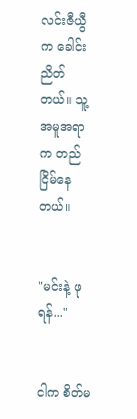လင်းဇီယွီက ခေါင်းညိတ်တယ်။ သူ့အမူအရာက တည်ငြိမ်နေတယ်။


"မင်းနဲ့ ဖုရန်..."


ငါက စိတ်မ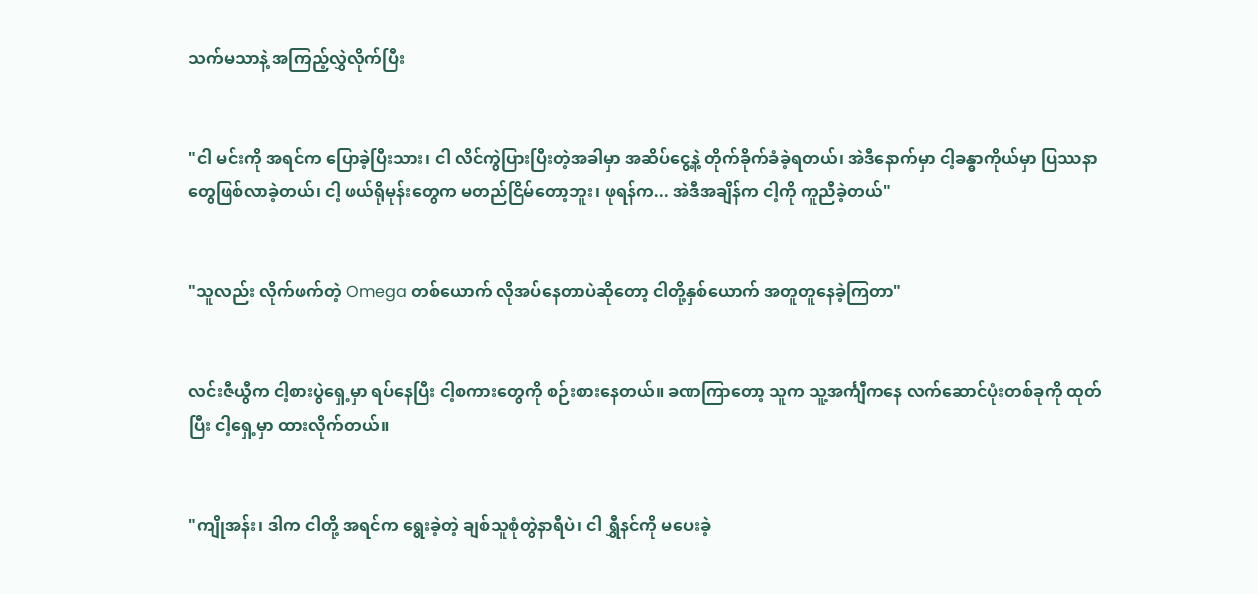သက်မသာနဲ့ အကြည့်လွှဲလိုက်ပြီး


"ငါ မင်းကို အရင်က ပြောခဲ့ပြီးသား၊ ငါ လိင်ကွဲပြားပြီးတဲ့အခါမှာ အဆိပ်ငွေ့နဲ့ တိုက်ခိုက်ခံခဲ့ရတယ်၊ အဲဒီနောက်မှာ ငါ့ခန္ဓာကိုယ်မှာ ပြဿနာတွေဖြစ်လာခဲ့တယ်၊ ငါ့ ဖယ်ရိုမုန်းတွေက မတည်ငြိမ်တော့ဘူး၊ ဖုရန်က... အဲဒီအချိန်က ငါ့ကို ကူညီခဲ့တယ်"


"သူလည်း လိုက်ဖက်တဲ့ Omega တစ်ယောက် လိုအပ်နေတာပဲဆိုတော့ ငါတို့နှစ်ယောက် အတူတူနေခဲ့ကြတာ"


လင်းဇီယွီက ငါ့စားပွဲရှေ့မှာ ရပ်နေပြီး ငါ့စကားတွေကို စဉ်းစားနေတယ်။ ခဏကြာတော့ သူက သူ့အင်္ကျီကနေ လက်ဆောင်ပုံးတစ်ခုကို ထုတ်ပြီး ငါ့ရှေ့မှာ ထားလိုက်တယ်။


"ကျိုအန်း၊ ဒါက ငါတို့ အရင်က ရွေးခဲ့တဲ့ ချစ်သူစုံတွဲနာရီပဲ၊ ငါ ရွှီနင်ကို မပေးခဲ့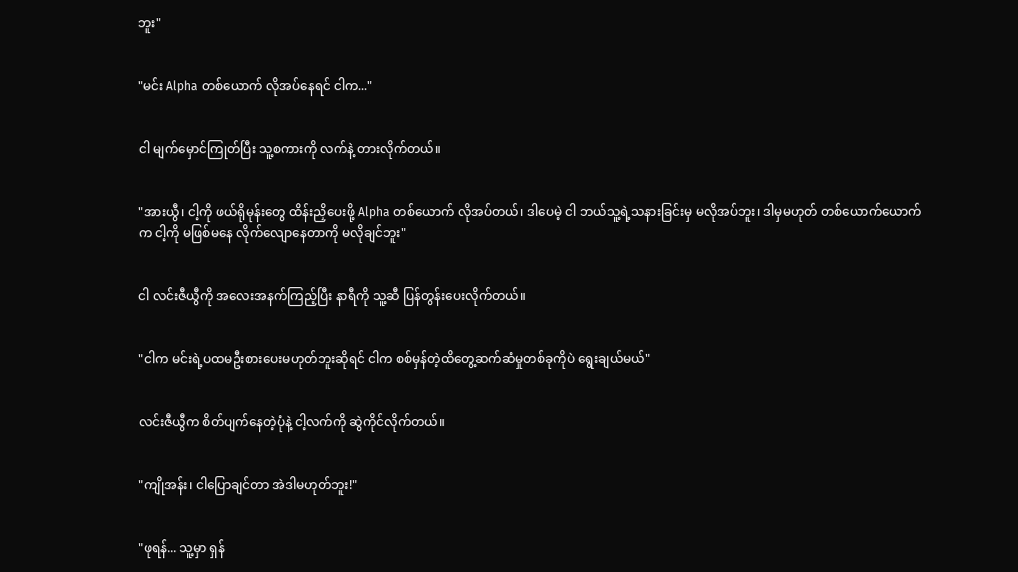ဘူး"


"မင်း Alpha တစ်ယောက် လိုအပ်နေရင် ငါက..."


ငါ မျက်မှောင်ကြုတ်ပြီး သူ့စကားကို လက်နဲ့ တားလိုက်တယ်။


"အားယွီ၊ ငါ့ကို ဖယ်ရိုမုန်းတွေ ထိန်းညှိပေးဖို့ Alpha တစ်ယောက် လိုအပ်တယ်၊ ဒါပေမဲ့ ငါ ဘယ်သူ့ရဲ့သနားခြင်းမှ မလိုအပ်ဘူး၊ ဒါမှမဟုတ် တစ်ယောက်ယောက်က ငါ့ကို မဖြစ်မနေ လိုက်လျောနေတာကို မလိုချင်ဘူး"


ငါ လင်းဇီယွီကို အလေးအနက်ကြည့်ပြီး နာရီကို သူ့ဆီ ပြန်တွန်းပေးလိုက်တယ်။


"ငါက မင်းရဲ့ပထမဦးစားပေးမဟုတ်ဘူးဆိုရင် ငါက စစ်မှန်တဲ့ထိ‌တွေ့ဆက်ဆံမှုတစ်ခုကိုပဲ ရွေးချယ်မယ်"


လင်းဇီယွီက စိတ်ပျက်နေတဲ့ပုံနဲ့ ငါ့လက်ကို ဆွဲကိုင်လိုက်တယ်။


"ကျိုအန်း၊ ငါပြောချင်တာ အဲဒါမဟုတ်ဘူး!"


"ဖုရန်... သူ့မှာ ရှန်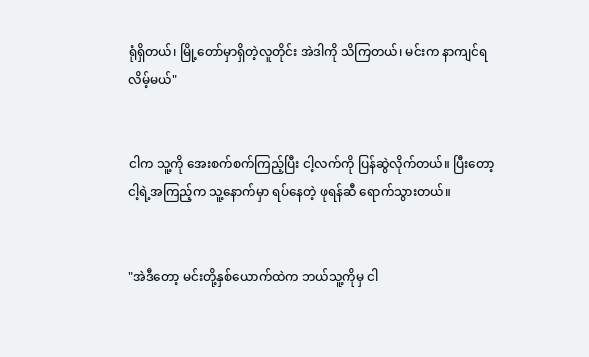ရုံရှိတယ်၊ မြို့တော်မှာရှိတဲ့လူတိုင်း အဲဒါကို သိကြတယ်၊ မင်းက နာကျင်ရလိမ့်မယ်"


ငါက သူ့ကို အေးစက်စက်ကြည့်ပြီး ငါ့လက်ကို ပြန်ဆွဲလိုက်တယ်။ ပြီးတော့ ငါ့ရဲ့အကြည့်က သူ့နောက်မှာ ရပ်နေတဲ့ ဖုရန်ဆီ ရောက်သွားတယ်။


"အဲဒီတော့ မင်းတို့နှစ်ယောက်ထဲက ဘယ်သူ့ကိုမှ ငါ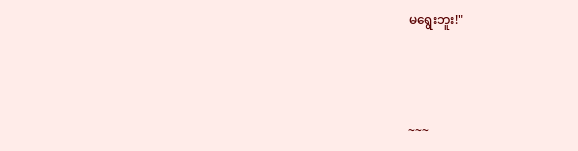မရွေးဘူး!"



~~~